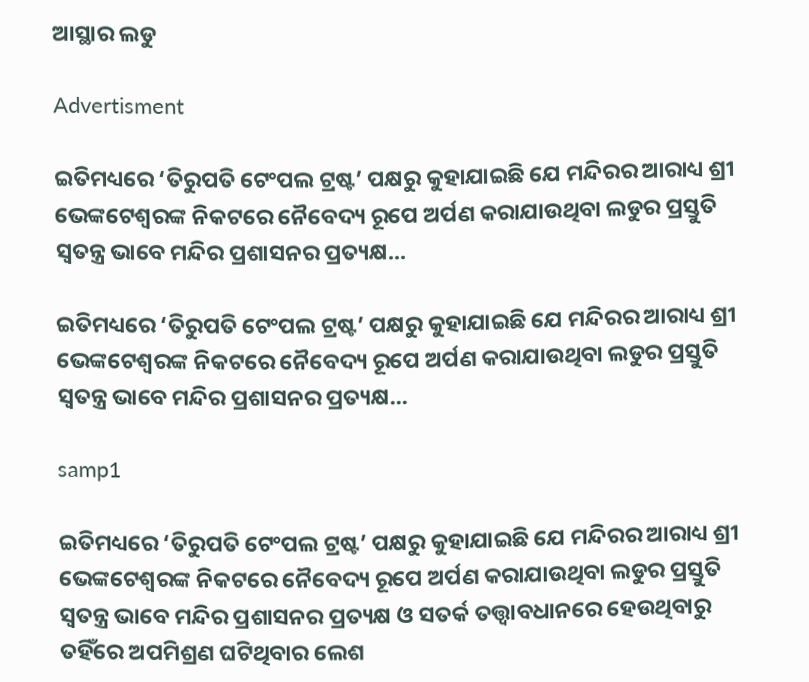ଆସ୍ଥାର ଲଡୁ

Advertisment

ଇତିମଧ୍ୟରେ ‘ତିରୁପତି ଟେଂପଲ ଟ୍ରଷ୍ଟ’ ପକ୍ଷରୁ କୁହାଯାଇଛି ଯେ ମନ୍ଦିରର ଆରାଧ୍ୟ ଶ୍ରୀ ଭେଙ୍କଟେଶ୍ବରଙ୍କ ନିକଟରେ ନୈବେଦ୍ୟ ରୂପେ ଅର୍ପଣ କରାଯାଉଥିବା ଲଡୁର ପ୍ରସ୍ତୁତି ସ୍ବତନ୍ତ୍ର ଭାବେ ମନ୍ଦିର ପ୍ରଶାସନର ପ୍ରତ୍ୟକ୍ଷ...

ଇତିମଧ୍ୟରେ ‘ତିରୁପତି ଟେଂପଲ ଟ୍ରଷ୍ଟ’ ପକ୍ଷରୁ କୁହାଯାଇଛି ଯେ ମନ୍ଦିରର ଆରାଧ୍ୟ ଶ୍ରୀ ଭେଙ୍କଟେଶ୍ବରଙ୍କ ନିକଟରେ ନୈବେଦ୍ୟ ରୂପେ ଅର୍ପଣ କରାଯାଉଥିବା ଲଡୁର ପ୍ରସ୍ତୁତି ସ୍ବତନ୍ତ୍ର ଭାବେ ମନ୍ଦିର ପ୍ରଶାସନର ପ୍ରତ୍ୟକ୍ଷ...

samp1

ଇତିମଧ୍ୟରେ ‘ତିରୁପତି ଟେଂପଲ ଟ୍ରଷ୍ଟ’ ପକ୍ଷରୁ କୁହାଯାଇଛି ଯେ ମନ୍ଦିରର ଆରାଧ୍ୟ ଶ୍ରୀ ଭେଙ୍କଟେଶ୍ବରଙ୍କ ନିକଟରେ ନୈବେଦ୍ୟ ରୂପେ ଅର୍ପଣ କରାଯାଉଥିବା ଲଡୁର ପ୍ରସ୍ତୁତି ସ୍ବତନ୍ତ୍ର ଭାବେ ମନ୍ଦିର ପ୍ରଶାସନର ପ୍ରତ୍ୟକ୍ଷ ଓ ସତର୍କ ତତ୍ତ୍ବାବଧାନରେ ହେଉଥିବାରୁ ତହିଁରେ ଅପମିଶ୍ରଣ ଘଟିଥିବାର ଲେଶ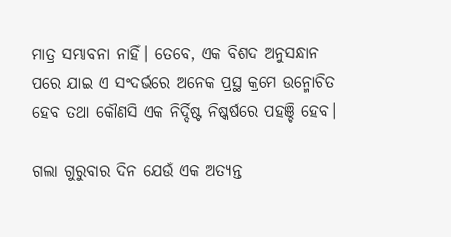ମାତ୍ର ସମ୍ଭାବନା ନାହିଁ। ତେବେ, ଏକ ବିଶଦ ଅନୁସନ୍ଧାନ ପରେ ଯାଇ ଏ ସଂଦର୍ଭରେ ଅନେକ ପ୍ରସ୍ଥ କ୍ରମେ ଉନ୍ମୋଚିତ ହେବ ତଥା କୌଣସି ଏକ ନିର୍ଦ୍ଦିଷ୍ଟ ନିଷ୍କର୍ଷରେ ପହଞ୍ଚି ହେବ।

ଗଲା ଗୁରୁବାର ଦିନ ଯେଉଁ ଏକ ଅତ୍ୟନ୍ତ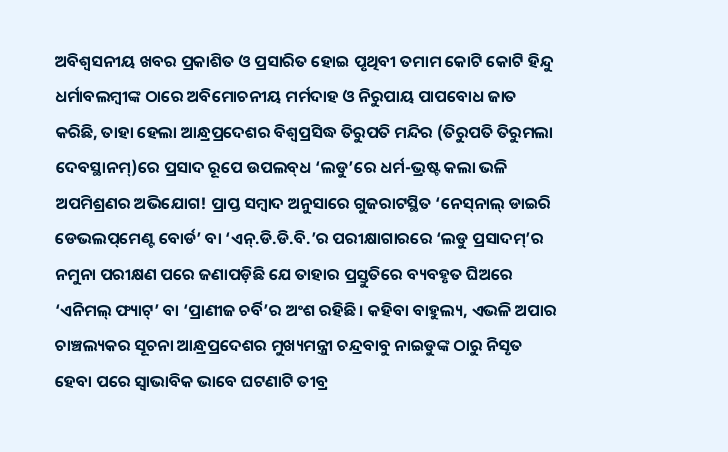ଅବିଶ୍ବସନୀୟ ଖବର ପ୍ରକାଶିତ ଓ ପ୍ରସାରିତ ହୋ‌ଇ ପୃଥିବୀ ତମାମ କୋଟି କୋଟି ହିନ୍ଦୁ ଧର୍ମାବଲମ୍ବୀଙ୍କ ଠାରେ ଅବିମୋଚନୀୟ ମର୍ମଦାହ ଓ ନିରୁପାୟ ପାପବୋଧ ଜାତ କରିଛି, ତାହା ହେଲା ଆନ୍ଧ୍ରପ୍ରଦେଶର ବିଶ୍ବପ୍ରସିଦ୍ଧ ତିରୁପତି ମନ୍ଦିର (ତିରୁପତି ତିରୁମଲା ଦେବସ୍ଥାନମ୍‌)ରେ ପ୍ରସା‌ଦ ରୂପେ ଉପଲବ୍‌ଧ ‘ଲଡୁ’ରେ ଧର୍ମ-ଭ୍ରଷ୍ଟ କଲା ଭଳି ଅପମିଶ୍ରଣର ଅଭିଯୋଗ! ପ୍ରାପ୍ତ ସମ୍ବାଦ ଅନୁସାରେ ଗୁଜରାଟସ୍ଥିତ ‘ନେସ୍‌ନାଲ୍‌ ଡାଇରି ଡେଭଲପ୍‌ମେଣ୍ଟ ବୋର୍ଡ‌’ ବା ‘ଏନ୍‌.ଡି.ଡି.ବି.’ର ପରୀକ୍ଷାଗାରରେ ‘ଲଡୁ ପ୍ରସାଦମ୍‌’ର ନମୁନା ପରୀକ୍ଷଣ ପରେ ଜଣାପଡ଼ିଛି ଯେ ତାହାର ପ୍ରସ୍ତୁତିରେ ବ୍ୟବହୃତ ଘିଅରେ ‘ଏନିମଲ୍‌ ଫ୍ୟାଟ୍‌’ ବା ‘ପ୍ରାଣୀଜ ଚର୍ବି’ର ଅଂଶ ରହିଛି। କହିବା ବାହୁଲ୍ୟ, ଏଭଳି ଅପାର ଚାଞ୍ଚଲ୍ୟକର ସୂଚନା ଆନ୍ଧ୍ରପ୍ରଦେଶର ମୁଖ୍ୟମନ୍ତ୍ରୀ ଚନ୍ଦ୍ରବାବୁ ନାଇଡୁଙ୍କ ଠାରୁ ନିସୃତ ହେବା ପରେ ସ୍ବାଭାବିକ ଭାବେ ଘଟଣାଟି ତୀବ୍ର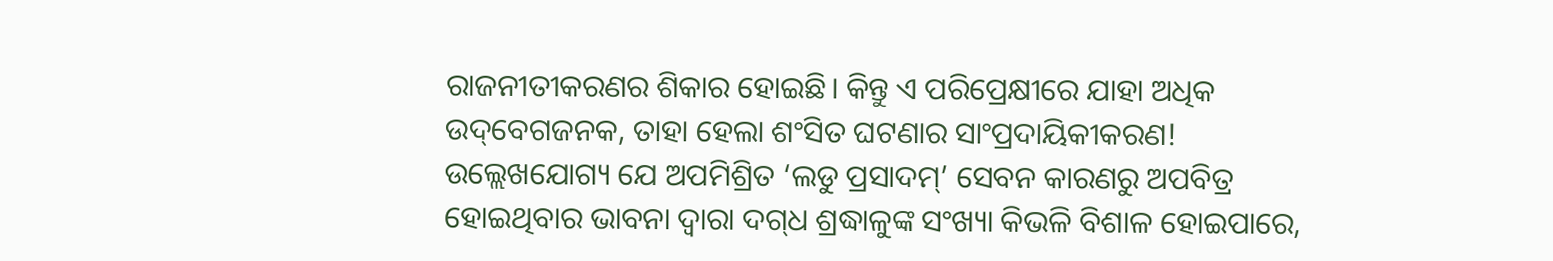ରାଜନୀତୀକରଣର ଶିକାର ହୋଇଛି। କିନ୍ତୁ ଏ ପରିପ୍ରେକ୍ଷୀରେ ଯାହା ଅଧିକ ଉଦ୍‌ବେଗଜନକ, ତାହା ହେଲା ଶଂସିତ ଘଟଣାର ସାଂପ୍ରଦାୟିକୀକରଣ! ଉଲ୍ଲେଖଯୋଗ୍ୟ ଯେ ଅପମିଶ୍ରିତ ‘ଲଡୁ ପ୍ରସାଦମ୍‌’ ସେବନ କାରଣରୁ ଅପବିତ୍ର ହୋଇଥିବାର ଭାବନା ଦ୍ବାରା ଦଗ୍‌ଧ ଶ୍ରଦ୍ଧାଳୁଙ୍କ ସଂଖ୍ୟା କିଭଳି ବିଶାଳ ହୋଇପାରେ,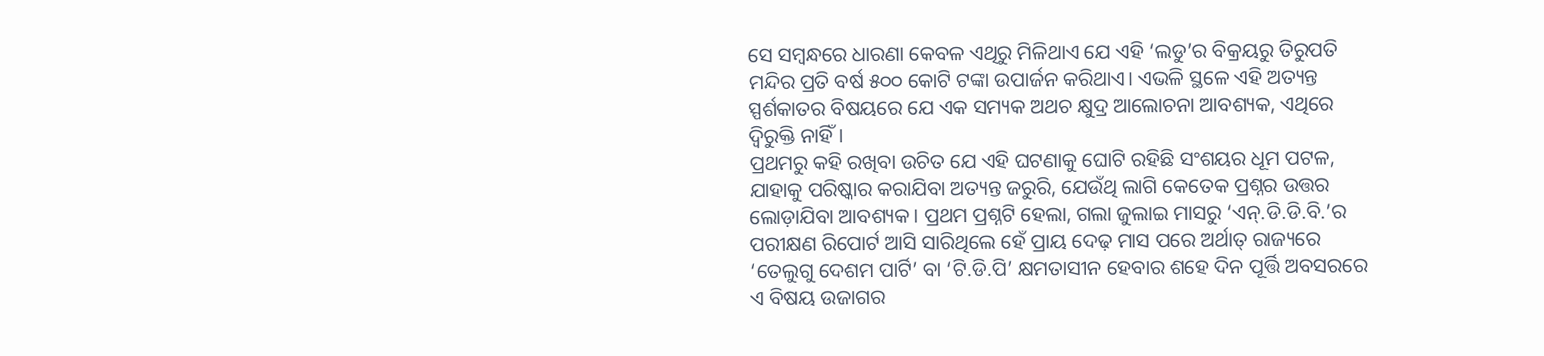ସେ ସମ୍ବନ୍ଧରେ ଧାରଣା କେବଳ ଏଥିରୁ ମିଳିଥାଏ ଯେ ଏହି ‘ଲଡୁ’ର ବିକ୍ରୟରୁ ତିରୁପତି ମନ୍ଦିର ପ୍ରତି ବର୍ଷ ୫୦୦ କୋଟି ଟଙ୍କା ଉପାର୍ଜନ କରିଥାଏ। ଏଭଳି ସ୍ଥଳେ ଏହି ଅତ୍ୟନ୍ତ ସ୍ପର୍ଶକାତର ବିଷୟରେ ଯେ ଏକ ସମ୍ୟକ ଅଥଚ କ୍ଷୁଦ୍ର ଆଲୋଚନା ଆବଶ୍ୟକ, ଏଥିରେ ଦ୍ବିରୁକ୍ତି ନାହିଁ।
ପ୍ରଥମରୁ କହି ରଖିବା ଉଚିତ ଯେ ଏହି ଘଟଣାକୁ ଘୋଟି ରହିଛି ସଂଶୟର ଧୂମ ପଟଳ, ଯାହାକୁ ପରିଷ୍କାର କରାଯିବା ଅତ୍ୟନ୍ତ ଜରୁରି, ଯେଉଁଥି ଲାଗି କେତେକ ପ୍ରଶ୍ନର ଉତ୍ତର ଲୋଡ଼ାଯିବା ଆବଶ୍ୟକ। ପ୍ରଥମ ପ୍ରଶ୍ନଟି ହେଲା, ଗଲା ଜୁଲାଇ ମାସରୁ ‘ଏନ୍‌.ଡି.ଡି.ବି.’ର ପରୀକ୍ଷଣ ରିପୋର୍ଟ ଆସି ସାରିଥିଲେ ହେଁ ପ୍ରାୟ ଦେଢ଼ ମାସ ପରେ ଅର୍ଥାତ୍‌ ରାଜ୍ୟରେ ‘ତେଲୁଗୁ ଦେଶମ ପାର୍ଟି’ ବା ‘ଟି.ଡି.ପି’ କ୍ଷମତାସୀନ ହେବାର ଶହେ ଦିନ ପୂର୍ତ୍ତି ଅବସରରେ ଏ ବିଷୟ ଉଜାଗର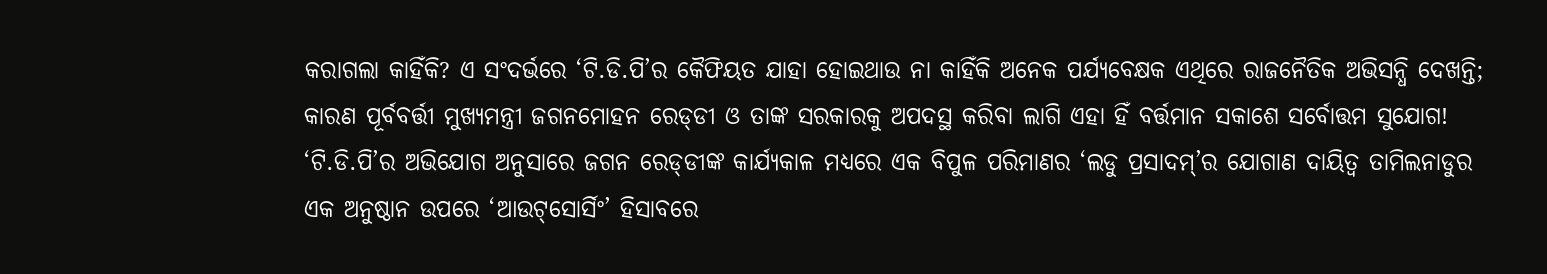କରାଗଲା କାହିଁକି? ଏ ସଂଦର୍ଭରେ ‘ଟି.ଡି.ପି’ର କୈଫିୟତ ଯାହା ହୋଇଥାଉ ନା କାହିଁକି ଅନେକ ପର୍ଯ୍ୟବେକ୍ଷକ ଏଥିରେ ରାଜନୈତିକ ଅଭିସନ୍ଧି ଦେଖନ୍ତି; କାରଣ ପୂର୍ବବର୍ତ୍ତୀ ମୁଖ୍ୟମନ୍ତ୍ରୀ ଜଗନମୋହନ ରେଡ୍‌ଡୀ ଓ ତାଙ୍କ ସରକାରକୁ ଅପଦସ୍ଥ କରିବା ଲାଗି ଏହା ହିଁ ବର୍ତ୍ତମାନ ସକାଶେ ସର୍ବୋତ୍ତମ ସୁଯୋଗ! ‘ଟି.ଡି.ପି’ର ଅଭିଯୋଗ ଅନୁସାରେ ଜଗନ ରେଡ୍‌ଡୀଙ୍କ କାର୍ଯ୍ୟକାଳ ମଧ୍ୟରେ ଏକ ବିପୁଳ ପରିମାଣର ‘ଲଡୁ ପ୍ରସାଦମ୍‌’ର ଯୋଗାଣ ଦାୟିତ୍ବ ତାମିଲନାଡୁର ଏକ ଅନୁଷ୍ଠାନ ଉପରେ ‘ଆଉଟ୍‌ସୋର୍ସିଂ’ ହିସାବରେ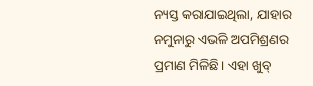ନ୍ୟସ୍ତ କରାଯାଇଥିଲା, ଯାହାର ନମୁନାରୁ ଏଭଳି ଅପମିଶ୍ରଣର ପ୍ରମାଣ ମିଳିଛି। ଏହା ଖୁବ୍‌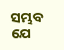ସମ୍ଭବ ଯେ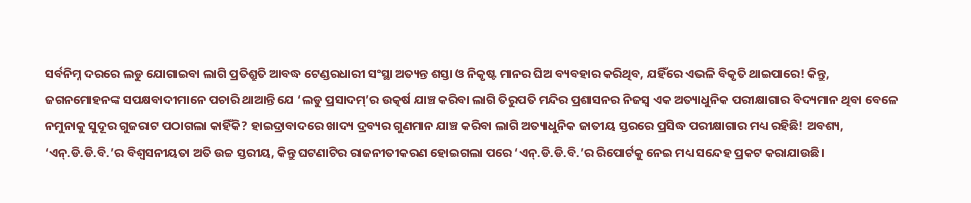ସର୍ବନିମ୍ନ ଦରରେ ଲଡୁ ଯୋଗାଇବା ଲାଗି ପ୍ରତିଶ୍ରୁତି ଆବଦ୍ଧ ଟେଣ୍ଡରଧାରୀ ସଂସ୍ଥା ଅତ୍ୟନ୍ତ ଶସ୍ତା ଓ ନିକୃଷ୍ଟ ମାନର ଘିଅ ବ୍ୟବହାର କରିଥିବ, ଯହିଁରେ ଏଭଳି ବିକୃତି ଥାଇପାରେ! କିନ୍ତୁ, ଜଗନମୋହନଙ୍କ ସପକ୍ଷବାଦୀମାନେ ପଚାରି ଥାଆନ୍ତି ଯେ ‘ଲଡୁ ପ୍ରସାଦମ୍‌’ର ଉତ୍କର୍ଷ ଯାଞ୍ଚ କରିବା ଲାଗି ତିରୁପତି ମନ୍ଦିର ପ୍ରଶାସନର ନିଜସ୍ବ ଏକ ଅତ୍ୟାଧୁନିକ ପରୀକ୍ଷାଗାର ବିଦ୍ୟମାନ ଥିବା ବେଳେ ନମୁନାକୁ ସୁଦୂର ଗୁଜରାଟ ପଠାଗଲା କାହିଁକି? ହାଇଦ୍ରାବାଦରେ ଖାଦ୍ୟ ଦ୍ରବ୍ୟର ଗୁଣମାନ ଯାଞ୍ଚ କରିବା ଲାଗି ଅତ୍ୟାଧୁନିକ ଜାତୀୟ ସ୍ତରରେ ପ୍ରସିଦ୍ଧ ପରୀକ୍ଷାଗାର ମଧ୍ୟ ରହିଛି! ଅବଶ୍ୟ, ‘ଏନ୍‌.ଡି.ଡି.ବି.’ର ବିଶ୍ବସନୀୟତା ଅତି ଉଚ୍ଚ ସ୍ତରୀୟ, କିନ୍ତୁ ଘଟଣାଟିର ରାଜନୀତୀକରଣ ହୋଇଗଲା ପରେ ‘ଏନ୍‌.ଡି.ଡି.ବି.’ର ରିପୋର୍ଟକୁ ନେଇ ମଧ୍ୟ ସନ୍ଦେହ ପ୍ରକଟ କରାଯାଉଛି।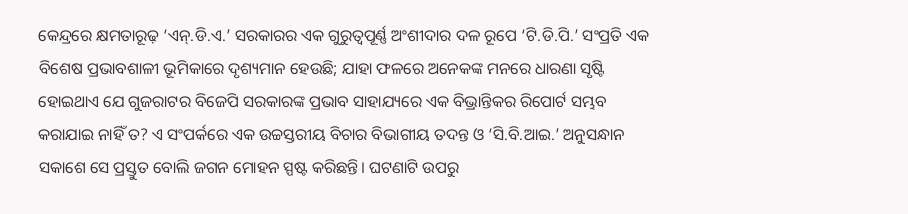କେନ୍ଦ୍ରରେ କ୍ଷମତାରୂଢ଼ ‘ଏନ୍‌.ଡି.ଏ.’ ସରକାରର ଏକ ଗୁରୁତ୍ବପୂର୍ଣ୍ଣ ଅଂଶୀଦାର ଦଳ ରୂପେ ‘ଟି.ଡି.ପି.’ ସଂପ୍ରତି ଏକ ବିଶେଷ ପ୍ରଭାବଶାଳୀ ଭୂମିକାରେ ଦୃଶ୍ୟମାନ ହେଉଛି; ଯାହା ଫଳରେ ଅନେକଙ୍କ ମନରେ ଧାରଣା ସୃଷ୍ଟି ହୋଇଥାଏ ଯେ ଗୁଜରାଟର ବିଜେପି ସରକାରଙ୍କ ପ୍ରଭାବ ସାହାଯ୍ୟରେ ଏକ ବିଭ୍ରାନ୍ତିକର ରିପୋର୍ଟ ସମ୍ଭବ କରାଯାଇ ନାହିଁ ତ? ଏ ସଂପର୍କରେ ଏକ ଉଚ୍ଚସ୍ତରୀୟ ବିଚାର ବିଭାଗୀୟ ତଦନ୍ତ ଓ ‘ସି.ବି.ଆଇ.’ ଅନୁସନ୍ଧାନ ସକାଶେ ସେ ପ୍ରସ୍ତୁତ ବୋଲି ଜଗନ ମୋହନ ସ୍ପଷ୍ଟ କରିଛନ୍ତି। ଘଟଣାଟି ଉପରୁ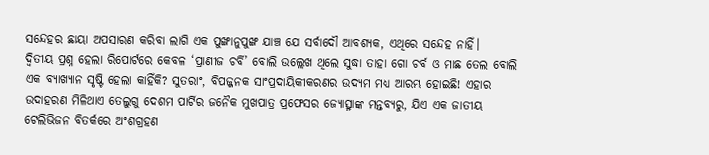ସନ୍ଦେହର ଛାୟା ଅପସାରଣ କରିବା ଲାଗି ଏକ ପୁଙ୍ଖାନୁପୁଙ୍ଖ ଯାଞ୍ଚ ଯେ ସର୍ବାଦୌ ଆବଶ୍ୟକ, ଏଥିରେ ସନ୍ଦେହ ନାହିଁ।
ଦ୍ବିତୀୟ ପ୍ରଶ୍ନ ହେଲା ରିପୋର୍ଟରେ କେବଳ ‘ପ୍ରାଣୀଜ ଚର୍ବି’ ବୋଲି ଉଲ୍ଲେଖ ଥିଲେ ସୁଦ୍ଧା ତାହା ଗୋ ଚର୍ବ ଓ ମାଛ ତେଲ ବୋଲି ଏକ ବ୍ୟାଖ୍ୟାନ ସୃଷ୍ଟି ହେଲା କାହିଁକି? ସୁତରାଂ, ବିପଜ୍ଜନକ ସାଂପ୍ରଦାୟିକୀକରଣର ଉଦ୍ୟମ ମଧ୍ୟ ଆରମ୍ଭ ହୋଇଛି! ଏହାର ଉଦାହରଣ ମିଳିଥାଏ ତେଲୁଗୁ ଦେଶମ ପାର୍ଟିର ଜନୈକ ମୁଖପାତ୍ର ପ୍ରଫେସର ଜ୍ୟୋତ୍ସ୍ନାଙ୍କ ମନ୍ତବ୍ୟରୁ, ଯିଏ ଏକ ଜାତୀୟ ଟେଲିଭିଜନ ବିତର୍କରେ ଅଂଶଗ୍ରହଣ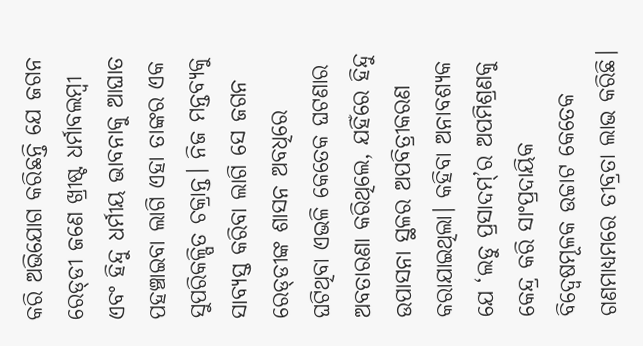କରି ଅଭିଯୋଗ କରିଛନ୍ତି ଯେ ଜଗନ ରେଡ୍‌ଡୀ ଜଣେ ଖ୍ରୀଷ୍ଟ ଧର୍ମାବଲମ୍ବୀ ଏବଂ ହିନ୍ଦୁ ଧର୍ମୀୟ ଭାବନାକୁ ଆଘାତ ପହଞ୍ଚାଇବା ଲାଗି ଏହା ତାଙ୍କର ଏକ ସୁପରିକଳ୍ପିତ ଚକ୍ରାନ୍ତ। ନିଜ ମନ୍ତବ୍ୟକୁ ସାବ୍ୟସ୍ତ କରିବା ଲାଗି ସେ ଜଗନ ରେଡ୍‌ଡୀଙ୍କ ଶାସନ ଅବଧିରେ ଘଟିଥିବା ଏଭଳି କେତେକ ଘଟଣାର ଅବତାରଣା କରିଥିଲେ, ଯହିଁରେ ହିନ୍ଦୁ ଉପାସନା ସ୍ଥଳର ଅପବିତ୍ରୀକରଣ କରାଯାଇଥିଲା। କହିବା ଅନାବଶ୍ୟକ ଯେ ‘ଲଡୁ ପ୍ରସାଦମ୍‌’ର ଅପମିଶ୍ରଣକୁ କେନ୍ଦ୍ର କରି ସାଂପ୍ରଦାୟିକ ବିଦ୍ବେଷମୂଳକ ଉଚ୍ଚାଟ କେତେକ ଗଣମାଧ୍ୟମରେ ତୀବ୍ରତା ଲାଭ କରିଛି।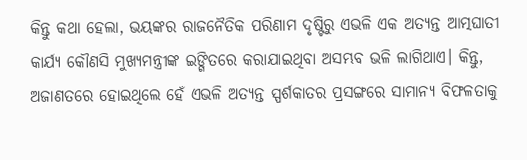କିନ୍ତୁ କଥା ହେଲା, ଭୟଙ୍କର ରାଜନୈତିକ ପରିଣାମ ଦୃଷ୍ଟିରୁ ଏଭଳି ଏକ ଅତ୍ୟନ୍ତ ଆତ୍ମଘାତୀ କାର୍ଯ୍ୟ କୌଣସି ମୁଖ୍ୟମନ୍ତ୍ରୀଙ୍କ ଇଙ୍ଗିତରେ କରାଯାଇଥିବା ଅସମ୍ଭବ ଭଳି ଲାଗିଥାଏ। କିନ୍ତୁ, ଅଜାଣତରେ ହୋଇଥିଲେ ହେଁ ଏଭଳି ଅତ୍ୟନ୍ତ ସ୍ପର୍ଶକାତର ପ୍ରସଙ୍ଗରେ ସାମାନ୍ୟ ବିଫଳତାକୁ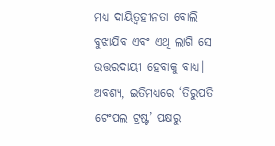ମଧ୍ୟ ଦାୟିତ୍ବହୀନତା ବୋଲି ବୁଝାଯିବ ଏବଂ ଏଥି ଲାଗି ସେ ଉତ୍ତରଦାୟୀ ହେବାକୁ ବାଧ୍ୟ। ଅବଶ୍ୟ, ଇତିମଧ୍ୟରେ ‘ତିରୁପତି ଟେଂପଲ ଟ୍ରଷ୍ଟ’ ପକ୍ଷରୁ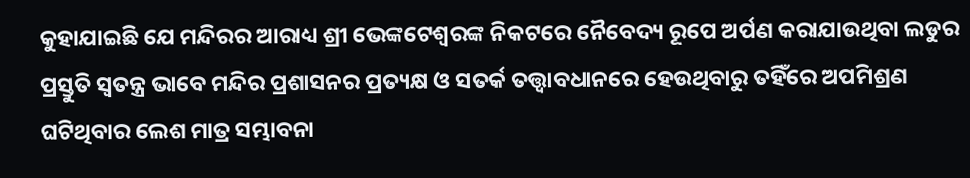କୁହାଯାଇଛି ଯେ ମନ୍ଦିରର ଆରାଧ୍ୟ ଶ୍ରୀ ଭେଙ୍କଟେଶ୍ବରଙ୍କ ନିକଟରେ ନୈବେଦ୍ୟ ରୂପେ ଅର୍ପଣ କରାଯାଉଥିବା ଲଡୁର ପ୍ରସ୍ତୁତି ସ୍ବତନ୍ତ୍ର ଭାବେ ମନ୍ଦିର ପ୍ରଶାସନର ପ୍ରତ୍ୟକ୍ଷ ଓ ସତର୍କ ତତ୍ତ୍ବାବଧାନରେ ହେଉଥିବାରୁ ତହିଁରେ ଅପମିଶ୍ରଣ ଘଟିଥିବାର ଲେଶ ମାତ୍ର ସମ୍ଭାବନା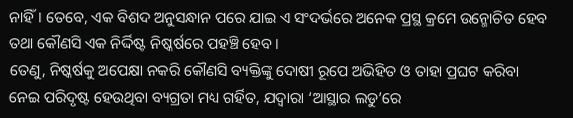ନାହିଁ। ତେବେ, ଏକ ବିଶଦ ଅନୁସନ୍ଧାନ ପରେ ଯାଇ ଏ ସଂଦର୍ଭରେ ଅନେକ ପ୍ରସ୍ଥ କ୍ରମେ ଉନ୍ମୋଚିତ ହେବ ତଥା କୌଣସି ଏକ ନିର୍ଦ୍ଦିଷ୍ଟ ନିଷ୍କର୍ଷରେ ପହଞ୍ଚି ହେବ।
ତେଣୁ, ନିଷ୍କର୍ଷକୁ ଅପେକ୍ଷା ନକରି କୌଣସି ବ୍ୟକ୍ତିଙ୍କୁ ଦୋଷୀ ରୂପେ ଅଭିହିତ ଓ ତାହା ପ୍ରଘଟ କରିବା ନେଇ ପରିଦୃଷ୍ଟ ହେଉଥିବା ବ୍ୟଗ୍ରତା ମଧ୍ୟ ଗର୍ହିତ, ଯଦ୍ବାରା ‘ଆସ୍ଥାର ଲଡୁ’ରେ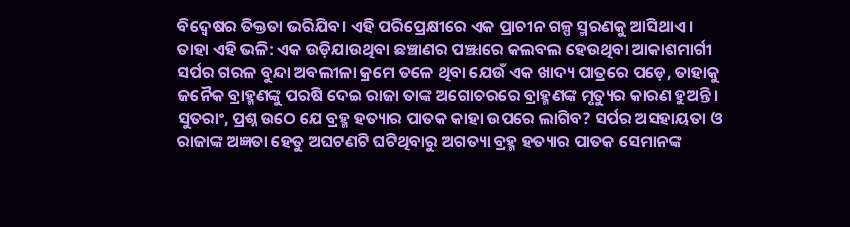ବିଦ୍ବେଷର ତିକ୍ତତା ଭରିଯିବ। ଏହି ପରିପ୍ରେକ୍ଷୀରେ ଏକ ପ୍ରାଚୀନ ଗଳ୍ପ ସ୍ମରଣକୁ ଆସିଥାଏ। ତାହା ଏହି ଭଳି: ଏକ ଉଡ଼ିଯାଉଥିବା ଛଞ୍ଚାଣର ପଞ୍ଝାରେ କଲବଲ ହେଉଥିବା ଆକାଶମାର୍ଗୀ ସର୍ପର ଗରଳ ବୁନ୍ଦା ଅବଲୀଳା କ୍ରମେ ତଳେ ଥିବା ଯେଉଁ ଏକ ଖାଦ୍ୟ ପାତ୍ରରେ ପଡ଼େ, ତାହାକୁ ଜନୈକ ବ୍ରାହ୍ମଣଙ୍କୁ ପରଷି ଦେଇ ରାଜା ତାଙ୍କ ଅଗୋଚର‌ରେ ବ୍ରାହ୍ମଣଙ୍କ ମୃତ୍ୟୁର କାରଣ ହୁଅନ୍ତି। ସୁତରାଂ, ପ୍ରଶ୍ନ ଉଠେ ଯେ ବ୍ରହ୍ମ ହତ୍ୟାର ପାତକ କାହା ଉପରେ ଲାଗିବ? ସର୍ପର ଅସହାୟତା ଓ ରାଜାଙ୍କ ଅଜ୍ଞତା ହେତୁ ଅଘଟଣଟି ଘଟିଥିବାରୁ ଅଗତ୍ୟା ବ୍ରହ୍ମ ହତ୍ୟାର ପାତକ ସେମାନଙ୍କ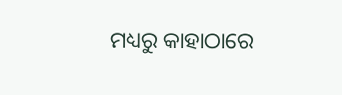ମଧ୍ୟରୁ କାହାଠାରେ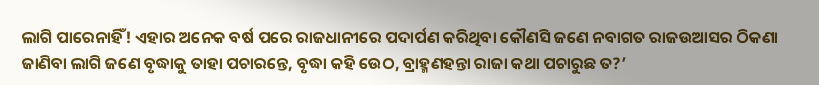ଲାଗି ପାରେନାହିଁ! ଏହାର ଅନେକ ବର୍ଷ ପରେ ରାଜଧାନୀରେ ପଦାର୍ପଣ କରିଥିବା କୌଣସି ଜଣେ ନବାଗତ ରାଜଉଆସର ଠିକଣା ଜାଣିବା ଲାଗି ଜଣେ ବୃଦ୍ଧାକୁ ତାହା ପଚାରନ୍ତେ, ବୃଦ୍ଧା କହି ଉ‌େଠ, ବ୍ରାହ୍ମଣହନ୍ତା ରାଜା କଥା ପଚାରୁଛ ତ?’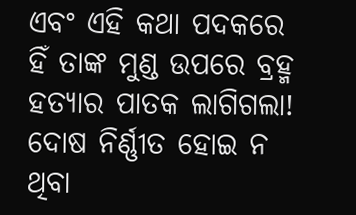ଏବଂ ଏହି କଥା ପଦକରେ ହିଁ ତାଙ୍କ ମୁଣ୍ଡ ଉପରେ ବ୍ରହ୍ମ ହତ୍ୟାର ପାତକ ଲାଗିଗଲା! ଦୋଷ ନିର୍ଣ୍ଣୀତ ହୋଇ ନ ଥିବା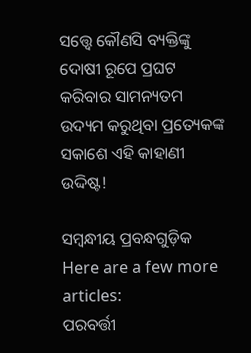ସତ୍ତ୍ବେ କୌଣସି ବ୍ୟକ୍ତିଙ୍କୁ ଦୋଷୀ ରୂପେ ପ୍ରଘଟ କରିବାର ସାମନ୍ୟତମ ଉଦ୍ୟମ କରୁଥିବା ପ୍ରତ୍ୟେକଙ୍କ ସକାଶେ ଏହି କାହାଣୀ ଉଦ୍ଦିଷ୍ଟ!

ସମ୍ବନ୍ଧୀୟ ପ୍ରବନ୍ଧଗୁଡ଼ିକ
Here are a few more articles:
ପରବର୍ତ୍ତୀ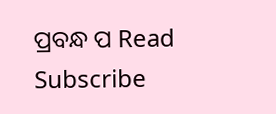ପ୍ରବନ୍ଧ ପ Read
Subscribe